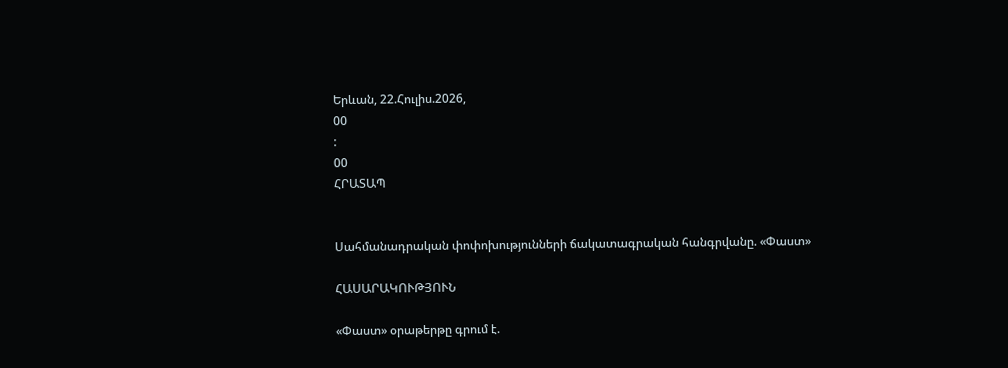Երևան, 22.Հուլիս.2026,
00
:
00
ՀՐԱՏԱՊ


Սահմանադրական փոփոխությունների ճակատագրական հանգրվանը. «Փաստ»

ՀԱՍԱՐԱԿՈՒԹՅՈՒՆ

«Փաստ» օրաթերթը գրում է.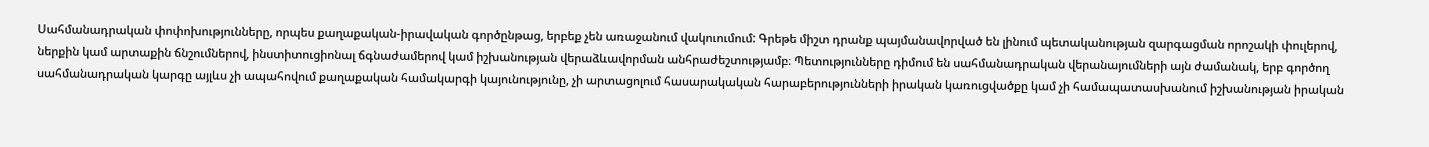Սահմանադրական փոփոխությունները, որպես քաղաքական-իրավական գործընթաց, երբեք չեն առաջանում վակուումում: Գրեթե միշտ դրանք պայմանավորված են լինում պետականության զարգացման որոշակի փուլերով, ներքին կամ արտաքին ճնշումներով, ինստիտուցիոնալ ճգնաժամերով կամ իշխանության վերաձևավորման անհրաժեշտությամբ։ Պետությունները դիմում են սահմանադրական վերանայումների այն ժամանակ, երբ գործող սահմանադրական կարգը այլևս չի ապահովում քաղաքական համակարգի կայունությունը, չի արտացոլում հասարակական հարաբերությունների իրական կառուցվածքը կամ չի համապատասխանում իշխանության իրական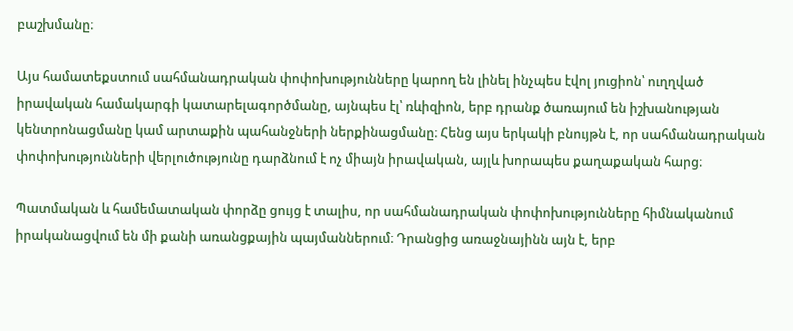բաշխմանը։

Այս համատեքստում սահմանադրական փոփոխությունները կարող են լինել ինչպես էվոլ յուցիոն՝ ուղղված իրավական համակարգի կատարելագործմանը, այնպես էլ՝ ռևիզիոն, երբ դրանք ծառայում են իշխանության կենտրոնացմանը կամ արտաքին պահանջների ներքինացմանը։ Հենց այս երկակի բնույթն է, որ սահմանադրական փոփոխությունների վերլուծությունը դարձնում է ոչ միայն իրավական, այլև խորապես քաղաքական հարց։

Պատմական և համեմատական փորձը ցույց է տալիս, որ սահմանադրական փոփոխությունները հիմնականում իրականացվում են մի քանի առանցքային պայմաններում։ Դրանցից առաջնայինն այն է, երբ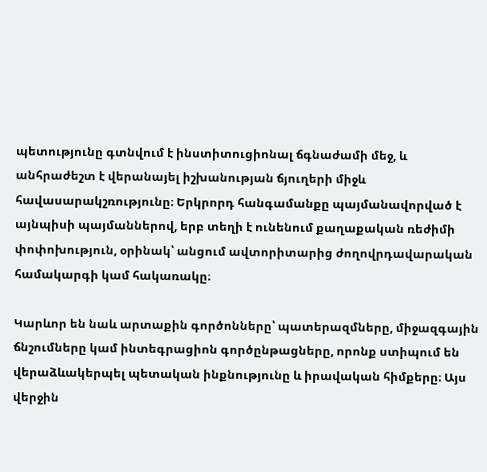պետությունը գտնվում է ինստիտուցիոնալ ճգնաժամի մեջ, և անհրաժեշտ է վերանայել իշխանության ճյուղերի միջև հավասարակշռությունը։ Երկրորդ հանգամանքը պայմանավորված է այնպիսի պայմաններով, երբ տեղի է ունենում քաղաքական ռեժիմի փոփոխություն, օրինակ՝ անցում ավտորիտարից ժողովրդավարական համակարգի կամ հակառակը։

Կարևոր են նաև արտաքին գործոնները՝ պատերազմները, միջազգային ճնշումները կամ ինտեգրացիոն գործընթացները, որոնք ստիպում են վերաձևակերպել պետական ինքնությունը և իրավական հիմքերը։ Այս վերջին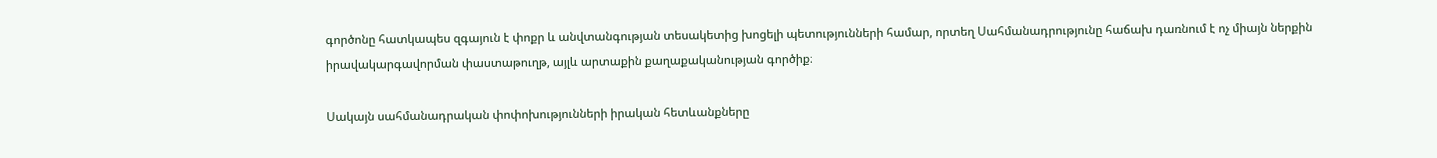գործոնը հատկապես զգայուն է փոքր և անվտանգության տեսակետից խոցելի պետությունների համար, որտեղ Սահմանադրությունը հաճախ դառնում է ոչ միայն ներքին իրավակարգավորման փաստաթուղթ, այլև արտաքին քաղաքականության գործիք։

Սակայն սահմանադրական փոփոխությունների իրական հետևանքները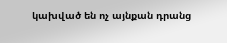կախված են ոչ այնքան դրանց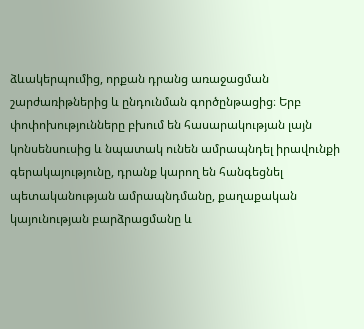ձևակերպումից, որքան դրանց առաջացման շարժառիթներից և ընդունման գործընթացից։ Երբ փոփոխությունները բխում են հասարակության լայն կոնսենսուսից և նպատակ ունեն ամրապնդել իրավունքի գերակայությունը, դրանք կարող են հանգեցնել պետականության ամրապնդմանը, քաղաքական կայունության բարձրացմանը և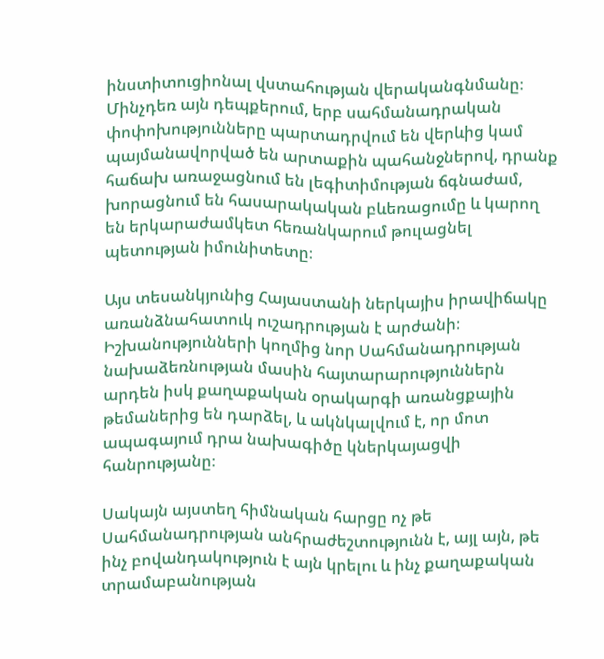ինստիտուցիոնալ վստահության վերականգնմանը։ Մինչդեռ այն դեպքերում, երբ սահմանադրական փոփոխությունները պարտադրվում են վերևից կամ պայմանավորված են արտաքին պահանջներով, դրանք հաճախ առաջացնում են լեգիտիմության ճգնաժամ, խորացնում են հասարակական բևեռացումը և կարող են երկարաժամկետ հեռանկարում թուլացնել պետության իմունիտետը։

Այս տեսանկյունից Հայաստանի ներկայիս իրավիճակը առանձնահատուկ ուշադրության է արժանի։ Իշխանությունների կողմից նոր Սահմանադրության նախաձեռնության մասին հայտարարություններն արդեն իսկ քաղաքական օրակարգի առանցքային թեմաներից են դարձել, և ակնկալվում է, որ մոտ ապագայում դրա նախագիծը կներկայացվի հանրությանը։

Սակայն այստեղ հիմնական հարցը ոչ թե Սահմանադրության անհրաժեշտությունն է, այլ այն, թե ինչ բովանդակություն է այն կրելու և ինչ քաղաքական տրամաբանության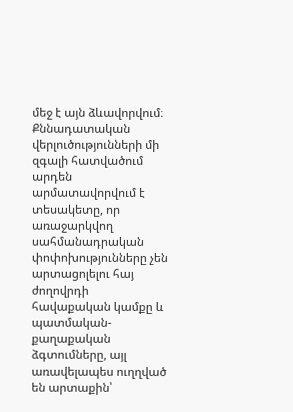մեջ է այն ձևավորվում։ Քննադատական վերլուծությունների մի զգալի հատվածում արդեն արմատավորվում է տեսակետը, որ առաջարկվող սահմանադրական փոփոխությունները չեն արտացոլելու հայ ժողովրդի հավաքական կամքը և պատմական-քաղաքական ձգտումները, այլ առավելապես ուղղված են արտաքին՝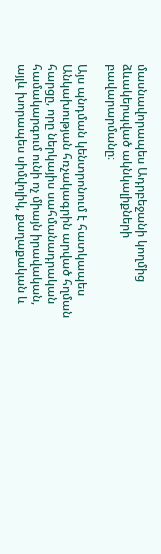մասնավորապես Ադրբեջանի կողմից ձևակերպված ակնկալիքների բավարարմանը։

Այս պնդման կենտրոնում է հատկապես Անկախության հռչակագրին արված հղման հարցը, որը ներկայիս սահմանադրական համակարգում ունի ոչ միայն իրավական, այլև խորապես սիմվոլիկ, քաղաքական և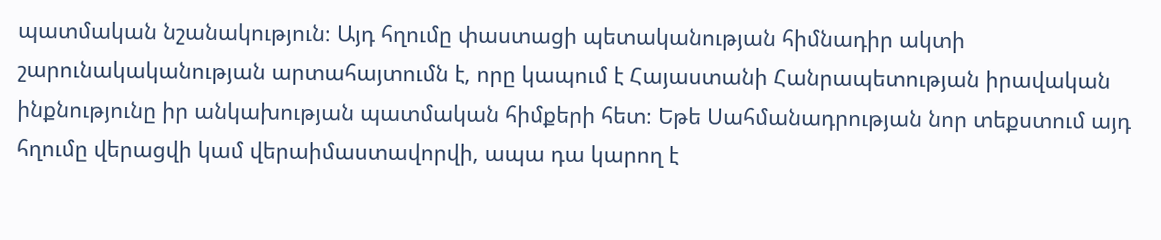պատմական նշանակություն։ Այդ հղումը փաստացի պետականության հիմնադիր ակտի շարունակականության արտահայտումն է, որը կապում է Հայաստանի Հանրապետության իրավական ինքնությունը իր անկախության պատմական հիմքերի հետ։ Եթե Սահմանադրության նոր տեքստում այդ հղումը վերացվի կամ վերաիմաստավորվի, ապա դա կարող է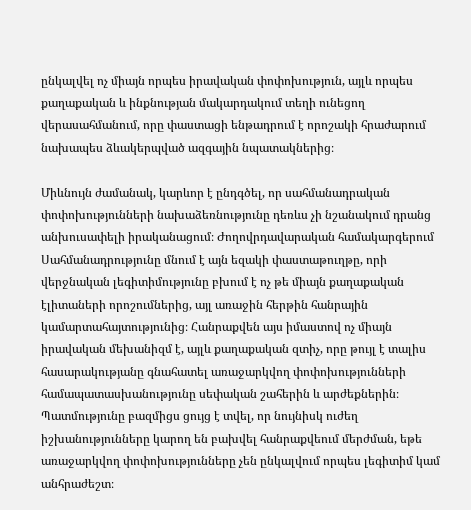ընկալվել ոչ միայն որպես իրավական փոփոխություն, այլև որպես քաղաքական և ինքնության մակարդակում տեղի ունեցող վերասահմանում, որը փաստացի ենթադրում է որոշակի հրաժարում նախապես ձևակերպված ազգային նպատակներից։

Միևնույն ժամանակ, կարևոր է ընդգծել, որ սահմանադրական փոփոխությունների նախաձեռնությունը դեռևս չի նշանակում դրանց անխուսափելի իրականացում։ Ժողովրդավարական համակարգերում Սահմանադրությունը մնում է այն եզակի փաստաթուղթը, որի վերջնական լեգիտիմությունը բխում է ոչ թե միայն քաղաքական էլիտաների որոշումներից, այլ առաջին հերթին հանրային կամարտահայտությունից։ Հանրաքվեն այս իմաստով ոչ միայն իրավական մեխանիզմ է, այլև քաղաքական զտիչ, որը թույլ է տալիս հասարակությանը գնահատել առաջարկվող փոփոխությունների համապատասխանությունը սեփական շահերին և արժեքներին։ Պատմությունը բազմիցս ցույց է տվել, որ նույնիսկ ուժեղ իշխանությունները կարող են բախվել հանրաքվեում մերժման, եթե առաջարկվող փոփոխությունները չեն ընկալվում որպես լեգիտիմ կամ անհրաժեշտ։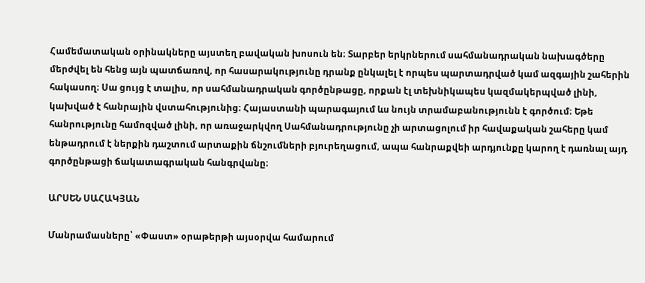Համեմատական օրինակները այստեղ բավական խոսուն են։ Տարբեր երկրներում սահմանադրական նախագծերը մերժվել են հենց այն պատճառով, որ հասարակությունը դրանք ընկալել է որպես պարտադրված կամ ազգային շահերին հակասող։ Սա ցույց է տալիս, որ սահմանադրական գործընթացը, որքան էլ տեխնիկապես կազմակերպված լինի, կախված է հանրային վստահությունից։ Հայաստանի պարագայում ևս նույն տրամաբանությունն է գործում։ Եթե հանրությունը համոզված լինի, որ առաջարկվող Սահմանադրությունը չի արտացոլում իր հավաքական շահերը կամ ենթադրում է ներքին դաշտում արտաքին ճնշումների բյուրեղացում, ապա հանրաքվեի արդյունքը կարող է դառնալ այդ գործընթացի ճակատագրական հանգրվանը։

ԱՐՍԵՆ ՍԱՀԱԿՅԱՆ

Մանրամասները՝ «Փաստ» օրաթերթի այսօրվա համարում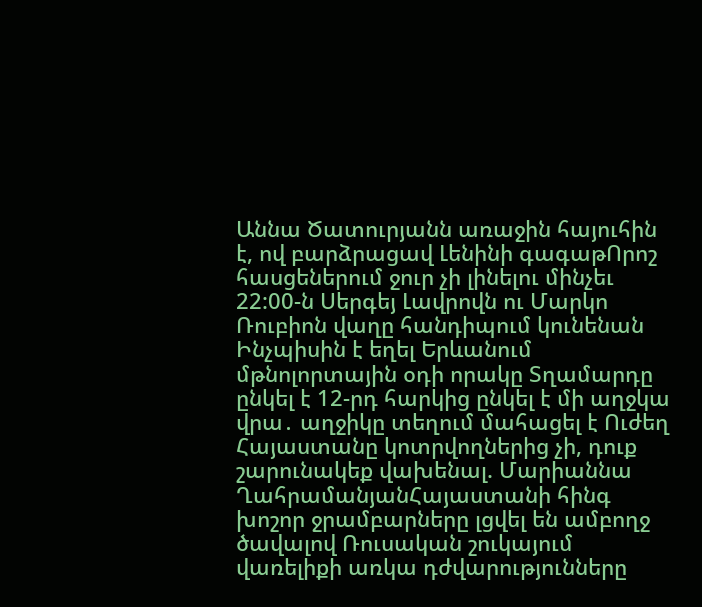Աննա Ծատուրյանն առաջին հայուհին է, ով բարձրացավ Լենինի գագաթՈրոշ հասցեներում ջուր չի լինելու մինչեւ 22:00-ն Սերգեյ Լավրովն ու Մարկո Ռուբիոն վաղը հանդիպում կունենան Ինչպիսին է եղել Երևանում մթնոլորտային օդի որակը Տղամարդը ընկել է 12-րդ հարկից ընկել է մի աղջկա վրա․ աղջիկը տեղում մահացել է Ուժեղ Հայաստանը կոտրվողներից չի, դուք շարունակեք վախենալ. Մարիաննա ՂահրամանյանՀայաստանի հինգ խոշոր ջրամբարները լցվել են ամբողջ ծավալով Ռուսական շուկայում վառելիքի առկա դժվարությունները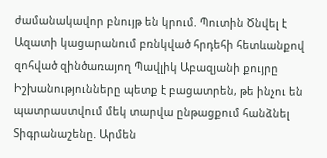ժամանակավոր բնույթ են կրում. Պուտին Ծնվել է Ազատի կացարանում բռնկված հրդեհի հետևանքով զոհված զինծառայող Պավլիկ Աբազյանի քույրը Իշխանությունները պետք է բացատրեն, թե ինչու են պատրաստվում մեկ տարվա ընթացքում հանձնել Տիգրանաշենը. Արմեն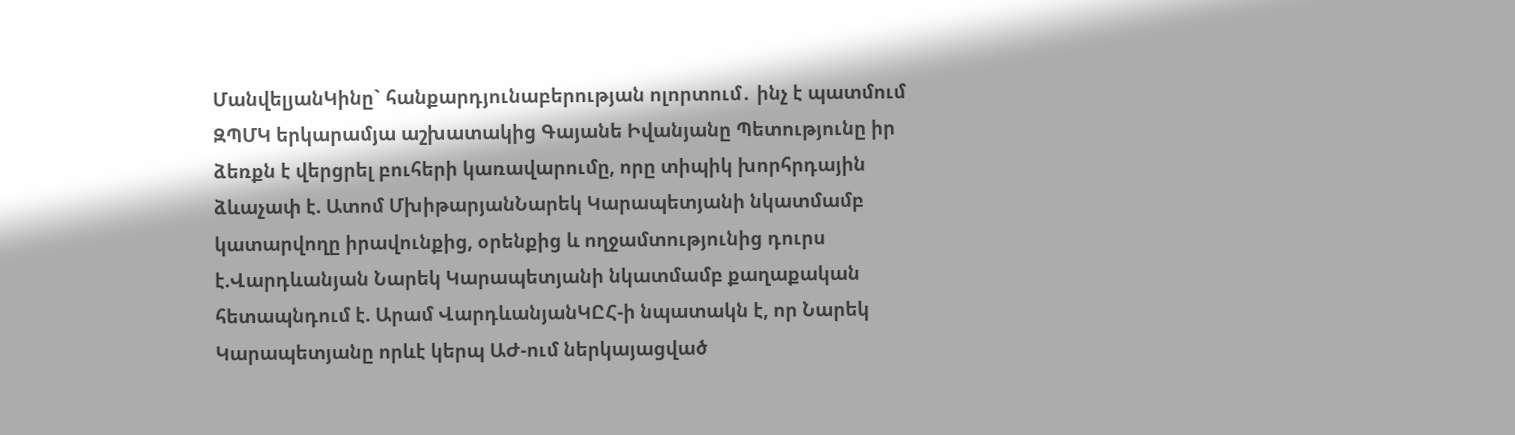ՄանվելյանԿինը` հանքարդյունաբերության ոլորտում․ ինչ է պատմում ԶՊՄԿ երկարամյա աշխատակից Գայանե Իվանյանը Պետությունը իր ձեռքն է վերցրել բուհերի կառավարումը, որը տիպիկ խորհրդային ձևաչափ է. Ատոմ ՄխիթարյանՆարեկ Կարապետյանի նկատմամբ կատարվողը իրավունքից, օրենքից և ողջամտությունից դուրս է.Վարդևանյան Նարեկ Կարապետյանի նկատմամբ քաղաքական հետապնդում է. Արամ ՎարդևանյանԿԸՀ-ի նպատակն է, որ Նարեկ Կարապետյանը որևէ կերպ ԱԺ-ում ներկայացված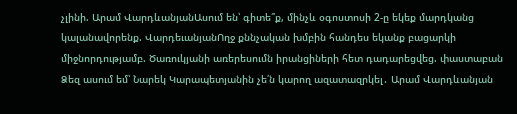չլինի. Արամ ՎարդևանյանԱսում են՝ գիտե՞ք, մինչև օգոստոսի 2-ը եկեք մարդկանց կալանավորենք. ՎարդեւանյանՈղջ քննչական խմբին հանդես եկանք բացարկի միջնորդությամբ. Ծառուկյանի առերեսումն իրանցիների հետ դադարեցվեց. փաստաբան Ձեզ ասում եմ՝ Նարեկ Կարապետյանին չե՛ն կարող ազատազրկել․ Արամ Վարդևանյան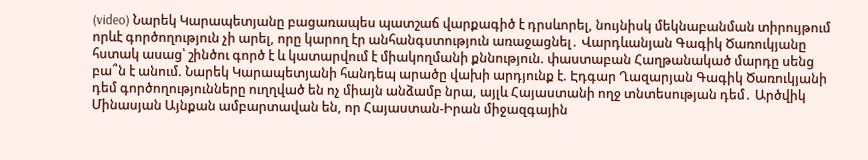(video) Նարեկ Կարապետյանը բացառապես պատշաճ վարքագիծ է դրսևորել, նույնիսկ մեկնաբանման տիրույթում որևէ գործողություն չի արել, որը կարող էր անհանգստություն առաջացնել․ Վարդևանյան Գագիկ Ծառուկյանը հստակ ասաց՝ շինծու գործ է և կատարվում է միակողմանի քննություն. փաստաբան Հաղթանակած մարդը սենց բա՞ն է անում. Նարեկ Կարապետյանի հանդեպ արածը վախի արդյունք է. Էդգար Ղազարյան Գագիկ Ծառուկյանի դեմ գործողությունները ուղղված են ոչ միայն անձամբ նրա, այլև Հայաստանի ողջ տնտեսության դեմ․ Արծվիկ Մինասյան Այնքան ամբարտավան են, որ Հայաստան-Իրան միջազգային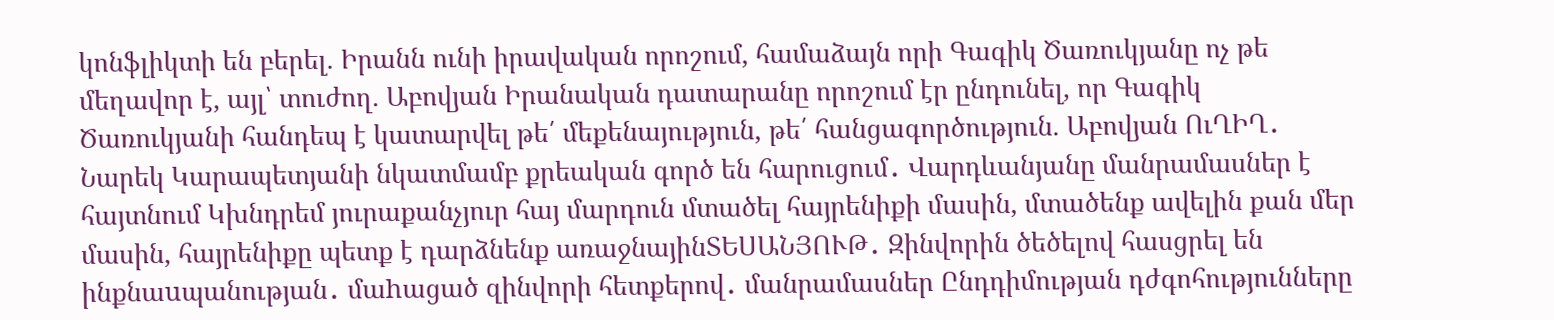կոնֆլիկտի են բերել. Իրանն ունի իրավական որոշում, համաձայն որի Գագիկ Ծառուկյանը ոչ թե մեղավոր է, այլ՝ տուժող. Աբովյան Իրանական դատարանը որոշում էր ընդունել, որ Գագիկ Ծառուկյանի հանդեպ է կատարվել թե՛ մեքենայություն, թե՛ հանցագործություն. Աբովյան ՈւՂԻՂ․ Նարեկ Կարապետյանի նկատմամբ քրեական գործ են հարուցում․ Վարդևանյանը մանրամասներ է հայտնում Կխնդրեմ յուրաքանչյուր հայ մարդուն մտածել հայրենիքի մասին, մտածենք ավելին քան մեր մասին, հայրենիքը պետք է դարձնենք առաջնայինՏԵՍԱՆՅՈՒԹ․ Զինվորին ծեծելով հասցրել են ինքնաuպանության․ մաhացած զինվորի հետքերով․ մանրամասներ Ընդդիմության դժգոհությունները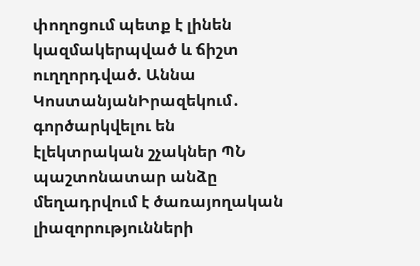փողոցում պետք է լինեն կազմակերպված և ճիշտ ուղղորդված. Աննա ԿոստանյանԻրազեկում․ գործարկվելու են էլեկտրական շչակներ ՊՆ պաշտոնատար անձը մեղադրվում է ծառայողական լիազորությունների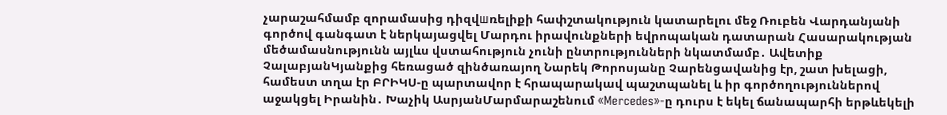չարաշահմամբ զորամասից դիզվшռելիքի հափշտակություն կատարելու մեջ Ռուբեն Վարդանյանի գործով գանգատ է ներկայացվել Մարդու իրավունքների եվրոպական դատարան Հասարակության մեծամասնությունն այլևս վստահություն չունի ընտրությունների նկատմամբ․ Ավետիք ՉալաբյանԿյանքից հեռացած զինծառայող Նարեկ Թորոսյանը Չարենցավանից էր, շատ խելացի, համեստ տղա էր ԲՐԻԿՍ-ը պարտավոր է հրապարակավ պաշտպանել և իր գործողություններով աջակցել Իրանին․ Խաչիկ ԱսրյանՄարմարաշենում «Mercedes»-ը դուրս է եկել ճանապարհի երթևեկելի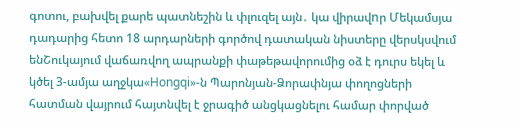գոտու, բախվել քարե պատնեշին և փլուզել այն․ կա վիրավnր Մեկամսյա դադարից հետո 18 արդարների գործով դատական նիստերը վերսկսվում ենՇուկայում վաճառվող ապրանքի փաթեթավորումից օձ է դուրս եկել և կծել 3-ամյա աղջկա«Hongqi»-ն Պարոնյան-Ձորափնյա փողոցների հատման վայրում հայտնվել է ջրագիծ անցկացնելու համար փորված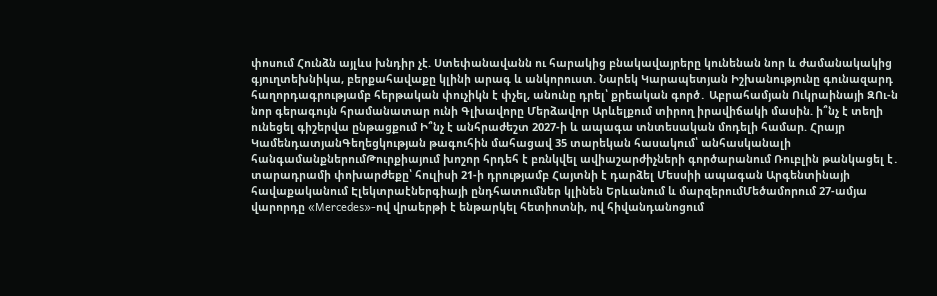փոսում Հունձն այլևս խնդիր չէ. Ստեփանավանն ու հարակից բնակավայրերը կունենան նոր և ժամանակակից գյուղտեխնիկա, բերքահավաքը կլինի արագ և անկորուստ. Նարեկ Կարապետյան Իշխանությունը գունազարդ հաղորդագրությամբ հերթական փուչիկն է փչել, անունը դրել՝ քրեական գործ․ Աբրահամյան Ուկրաինայի ԶՈւ-ն նոր գերագույն հրամանատար ունի Գլխավորը Մերձավոր Արևելքում տիրող իրավիճակի մասին. ի՞նչ է տեղի ունեցել գիշերվա ընթացքում Ի՞նչ է անհրաժեշտ 2027-ի և ապագա տնտեսական մոդելի համար. Հրայր ԿամենդատյանԳեղեցկության թագուհին մահացավ 35 տարեկան հասակում՝ անհասկանալի հանգամանքներումԹուրքիայում խոշոր հրդեհ է բռնկվել ավիաշարժիչների գործարանում Ռուբլին թանկացել է․ տարադրամի փոխարժեքը՝ հուլիսի 21-ի դրությամբ Հայտնի է դարձել Մեսսիի ապագան Արգենտինայի հավաքականում Էլեկտրաէներգիայի ընդհատումներ կլինեն Երևանում և մարզերումՄեծամորում 27-ամյա վարորդը «Mercedes»-ով վրաերթի է ենթարկել հետիոտնի, ով հիվանդանոցում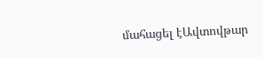մահացել էԱվտովթար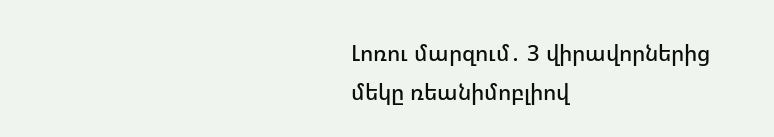Լոռու մարզում․ 3 վիրավորներից մեկը ռեանիմոբլիով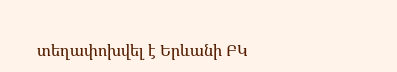տեղափոխվել է Երևանի ԲԿ